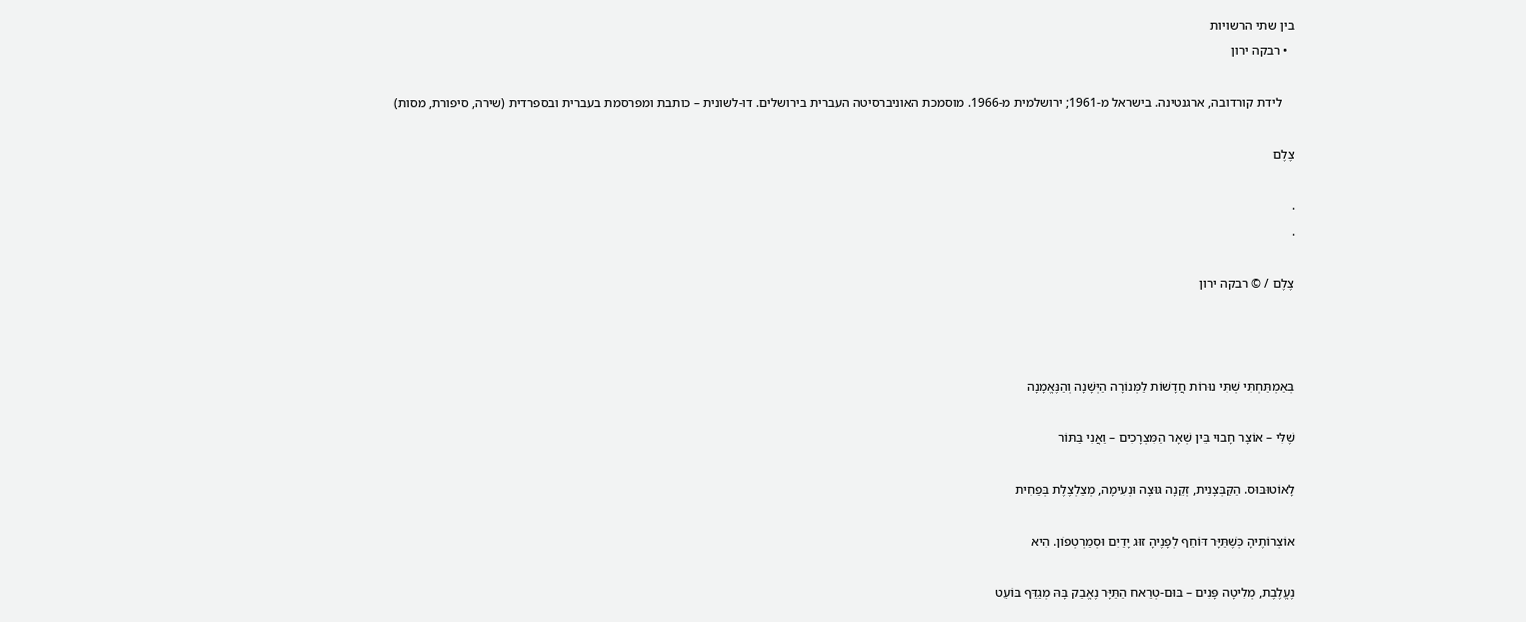בין שתי הרשויות
  • רבקה ירון

    לידת קורדובה, ארגנטינה. בישראל מ-1961; ירושלמית מ-1966. מוסמכת האוניברסיטה העברית בירושלים. דו-לשונית – כותבת ומפרסמת בעברית ובספרדית (שירה, סיפורת, מסות)

צֶלֶם

.
.

צֶלֶם / © רבקה ירון



בְּאַמְתַּחְתִּי שְׁתִּי נוּרוֹת חֲדָשׁוֹת לַמְּנוֹרָה הַיְּשָׁנָה וְהַנֶּאֱמָנָה

שֶׁלִּי – אוֹצָר חָבוּי בֵּין שְׁאָר הַמִּצְרָכִים – וַאֲנִי בַּתּוֹר

לָאוֹטוּבּוּס. הַקַּבְּצָנִית, זְקֵנָה גּוּצָה וּנְעִימָה, מְצַלְצֶלֶת בְּפַחִית

אוֹצְרוֹתֶיהָ כְּשֶׁתַּיָּר דּוֹחֵף לְפָנֶיהָ זוּג יָדַיִם וּסְמַרְטְפוֹן. הִיא

נֶעֱלֶבֶת, מְלִיטָה פָּנִים – בּוּם-טְרַאח הַתַּיָּר נֶאֱבַק בָּהּ מְגַדֵּף בּוֹעֵט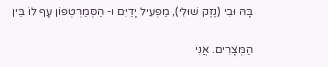בָּהּ וּבִי (נֶזֶק שׁוּלִי), מַפְעִיל יָדַיִּם ו- הַסְּמַרְטְפוֹן עָף לוֹ בֵּין

הַמְּצָרִים. אֲנִי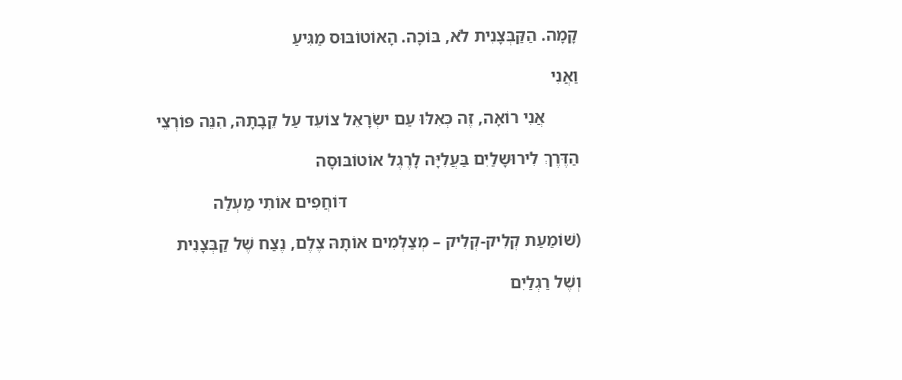קָמָה. הַקַּבְּצָנִית לֹא, בּוֹכָה. הָאוֹטוֹבּוּס מַגִּיעַ

וַאֲנִי

        אֲנִי רוֹאָה, זֶה כְּאִלּוּ עַם ישְׂרָאֵל צוֹעֵד עַל קֵבָתָהּ, הִנֵּה פּוֹרְצֵי

הַדֶּרֶךְ לִירוּשָלַיִם בַּעֲלִיָּה לָרֶגֶל אוֹטוֹבּוּסָה

                                                      דּוֹחֲפִים אוֹתִי מַעְלַה

(שׁוֹמַעַת קְלִיק-קְלִיק – מְצַלְּמִים אוֹתָהּ צֶלֶם, נֶצַח שֶׁל קַבְּצָנִית

וְשֶׁל רַגְלַיִם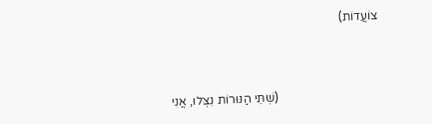צוֹעֲדוֹת)



                                 (שְׁתֵּי הַנּוּרוֹת נִצְּלוּ, אֲנִי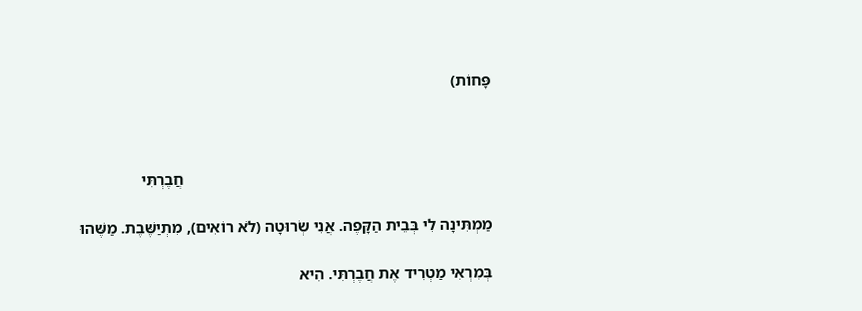פָּחוֹת)



                                                                            חֲבֶרְתִּי

מַמְתִּינָה לִי בְּבֵית הַקָּפֶה. אֲנִי שְׂרוּטָה (לֹא רוֹאִים), מִתְיַשֶּׁבֶת. מַשֶּׁהוּ

בְּמִרְאִי מַטְרִיד אֶת חֲבֶרְתִּי. הִיא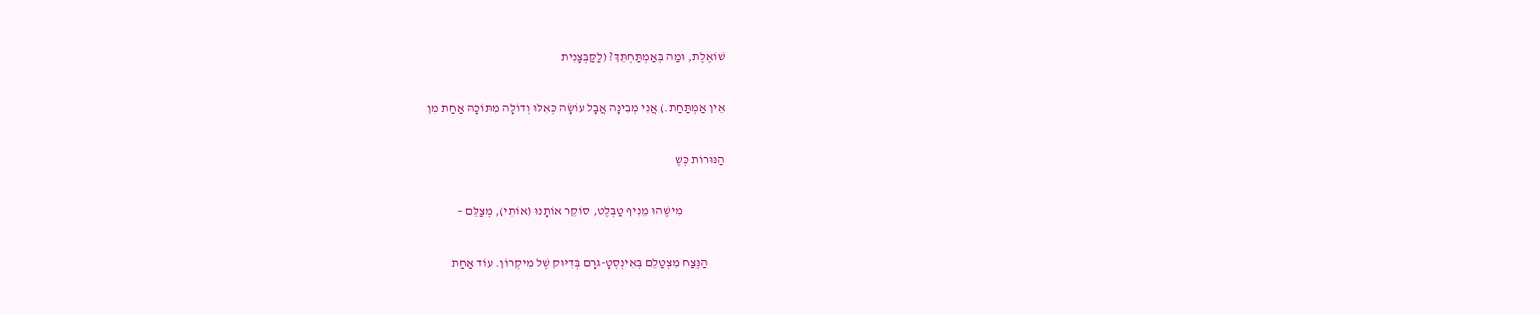שׁוֹאֶלֶת, וּמַה בְּאַמְתַּחְתֵּךְ? (לַקַּבְּצָנִית

אֵין אַמְתַּחַת.) אֲנִי מְבִינָה אֲבָל עוֹשָׂה כְּאִלּוּ וְדוֹלָה מִתּוֹכָהּ אַחַת מִן

הַנּוּרוֹת כְּשֶ

                 מִישֶׁהוּ מֵנִיף טַבְּלֶט, סוֹקֵר אוֹתָנוּ (אוֹתִי), מְצַלֵּם –

       הַנֶּצַח מִצְטַלֵם בְּאִינְסְטָ-גרָם בְּדִיּוּק שֶׁל מִיקְרוֹן. עוֹד אַחַת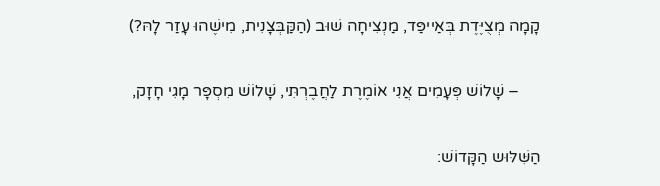קָמָה מְצֻיֶּדֶת בְּאַייפַּד, מַנְצִיחָה שׁוּב (הַקַּבְּצָנִית, מִישֶׁהוּ עָזַר לָהּ?)

     – שָׁלוֹשׁ פְּעָמִים אֲנִי אוֹמֶרֶת לַחֲבֶרְתִּי, שָׁלוֹשׁ מִסְפָּר מָגִי חָזָק,

הַשִּׁלּוּש הַקָּדוֹשׁ: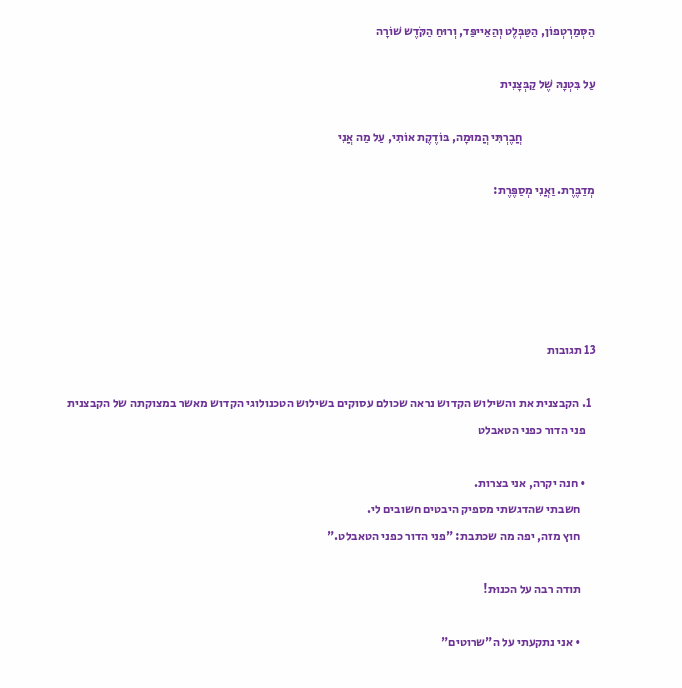הַסְּמַרְטְפוֹן, הַטַּבְּלֶט וְהַאַייפַּד, וְרוּחַ הַקֹּדֶש שׁוֹרָה

עַל בִּטְנָהּ שֶׁל קַבְּצָנִית

                              חֲבֶרְתִּי הֲמוּמָה, בּוֹדֶקֶת אוֹתִי, עַל מַה אֲנִי

מְדַבֶּרֶת. וַאֲנִי מְסַפֶּרֶת:





13 תגובות

  1. הקבצנית את והשילוש הקדוש נראה שכולם עסוקים בשילוש הטכנולוגי הקדוש מאשר במצוקתה של הקבצנית
    פני הדור כפני הטאבלט

    • חנה יקרה, אני בצרות.
      חשבתי שהדגשתי מספיק היבטים חשובים לי.
      חוץ מזה, יפה מה שכתבת: "פני הדור כפני הטאבלט."

      תודה רבה על הכנוּת!

      • אני נתקעתי על ה"שרוטים"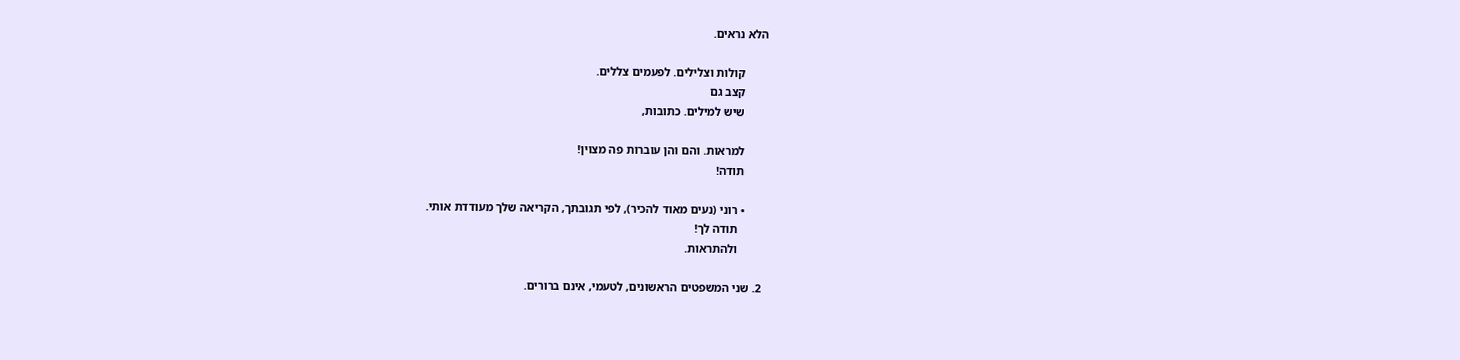הלא נראים.

        קולות וצלילים. לפעמים צללים.
        קצב גם
        שיש למילים. כתובות,

        למראות. והם והן עוברות פה מצוין!
        תודה!

        • רוני (נעים מאוד להכיר), לפי תגובתך, הקריאה שלך מעודדת אותי.
          תודה לך!
          ולהתראות.

  2. שני המשפטים הראשונים, לטעמי, אינם ברורים.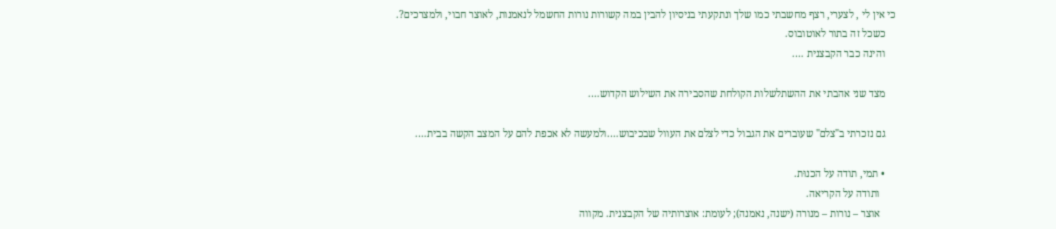כי אין לי , לצערי, רצף מחשבתי כמו שלך ונתקעתי בניסיון להבין במה קשורות נורות החשמל לנאמנות, לאוצר חבוי, ולמצרכים?.
    כשכל זה בתור לאוטובוס.
    והינה כבר הקבצנית ….

    מצד שני אהבתי את ההשתלשלות הקולחת שהסבירה את השילוש הקדוש….

    גם נזכרתי ב"צלם" שעוברים את הגבול כדי לצלם את העוול שבכיבוש….ולמעשה לא אכפת להם על המצב הקשה בבית….

    • תמי, תודה על הכנוּת.
      ותודה על הקריאה.
      אוצר – נורות – מנורה (ישנה, נאמנה); לעומת: אוצרותיה של הקבצנית. מקווה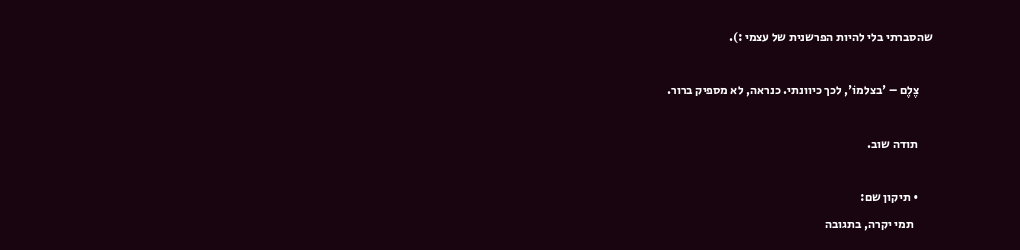שהסברתי בלי להיות הפרשנית של עצמי :).

      צֶלֶם – 'בצלמוֹ', לכך כיוונתי. כנראה, לא מספיק ברור.

      תודה שוב.

      • תיקון שם:
        תמי יקרה, בתגובה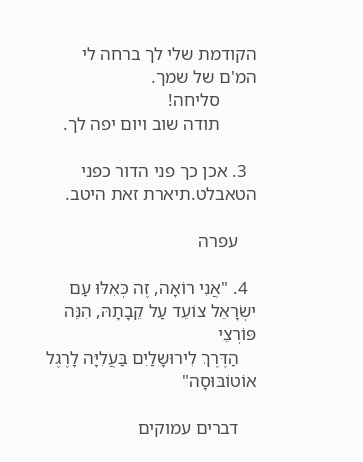הקודמת שלי לך ברחה לי המ'ם של שמך.
        סליחה!
        תודה שוב ויום יפה לך.

  3. אכן כך פני הדור כפני הטאבלט.תיארת זאת היטב.

    עפרה

  4. "אֲנִי רוֹאָה, זֶה כְּאִלּוּ עַם ישְׂרָאֵל צוֹעֵד עַל קֵבָתָהּ, הִנֵּה פּוֹרְצֵי
    הַדֶּרֶךְ לִירוּשָלַיִם בַּעֲלִיָּה לָרֶגֶל אוֹטוֹבּוּסָה"

    דברים עמוקים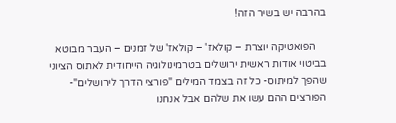בהרבה יש בשיר הזה!

    הפואטיקה יוצרת – קולאז' – קולאז' של זמנים – העבר מבוטא בביטוי אודות ראשית ירושלים בטרמינולוגיה הייחודית לאתוס הציוני שהפך למיתוס- כל זה בצמד המילים "פורצי הדרך לירושלים"- הפורצים ההם עשו את שלהם אבל אנחנו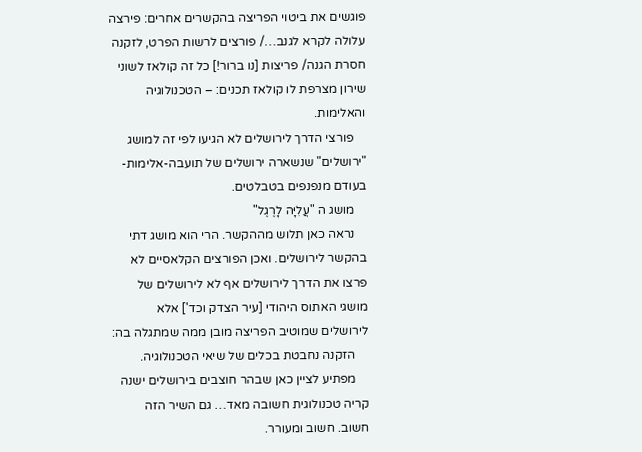פוגשים את ביטוי הפריצה בהקשרים אחרים: פירצה עלולה לקרא לגנב…/ פורצים לרשות הפרט, לזקנה חסרת הגנה/ פריצות [נו ברור!] כל זה קולאז לשוני שירון מצרפת לו קולאז תכנים: – הטכנולוגיה והאלימות.
    פורצי הדרך לירושלים לא הגיעו לפי זה למושג "ירושלים" שנשארה ירושלים של תועבה-אלימות-בעודם מנפנפים בטבלטים.
    מושג ה "עֲלִיָּה לָרֶגֶל"
    נראה כאן תלוש מההקשר. הרי הוא מושג דתי בהקשר לירושלים. ואכן הפורצים הקלאסיים לא פרצו את הדרך לירושלים אף לא לירושלים של מושגי האתוס היהודי [עיר הצדק וכד'] אלא לירושלים שמוטיב הפריצה מובן ממה שמתגלה בה:
    הזקנה נחבטת בכלים של שיאי הטכנולוגיה.
    מפתיע לציין כאן שבהר חוצבים בירושלים ישנה קריה טכנולוגית חשובה מאד… גם השיר הזה חשוב. חשוב ומעורר.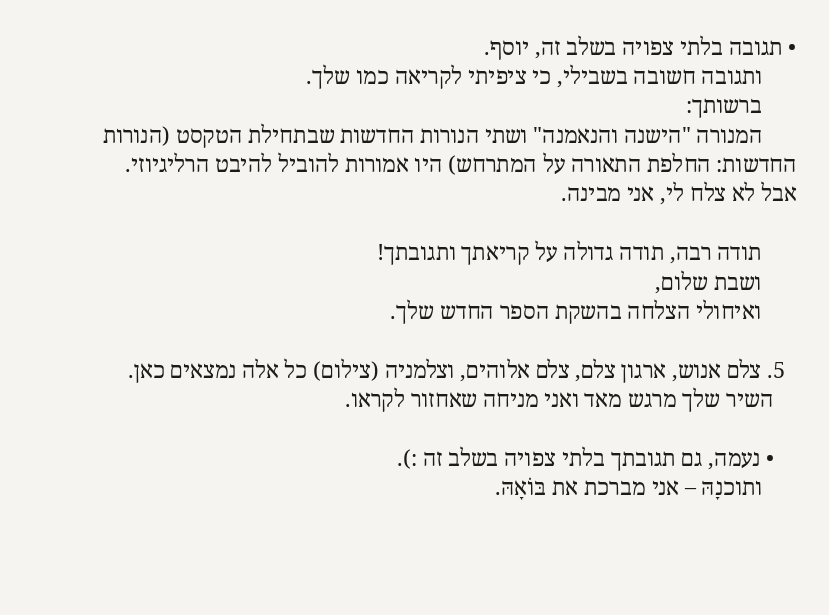• תגובה בלתי צפויה בשלב זה, יוסף.
      ותגובה חשובה בשבילי, כי ציפיתי לקריאה כמו שלך.
      ברשותך:
      המנורה "הישנה והנאמנה" ושתי הנורות החדשות שבתחילת הטקסט (הנורות החדשות: החלפת התאורה על המתרחש) היו אמורות להוביל להיבט הרליגיוזי. אבל לא צלח לי, אני מבינה.

      תודה רבה, תודה גדולה על קריאתך ותגובתך!
      ושבת שלום,
      ואיחולי הצלחה בהשקת הספר החדש שלך.

  5. צלם אנוש, ארגון צלם, צלם אלוהים, וצלמניה (צילום) כל אלה נמצאים כאן.
    השיר שלך מרגש מאד ואני מניחה שאחזור לקראו.

    • נעמה, גם תגובתך בלתי צפויה בשלב זה :).
      ותוכנָהּ – אני מברכת את בּוֹאָהּ.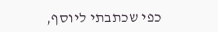כפי שכתבתי ליוסף,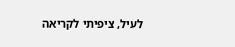לעיל, ציפיתי לקריאה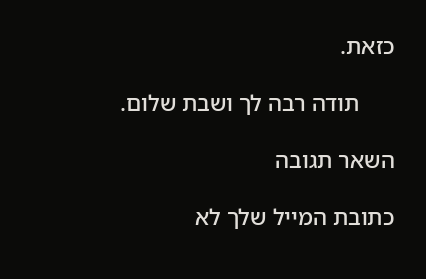כזאת.

      תודה רבה לך ושבת שלום.

השאר תגובה

כתובת המייל שלך לא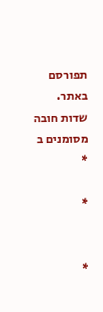תפורסם באתר. שדות חובה מסומנים ב *

*


*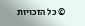© כל הזכויות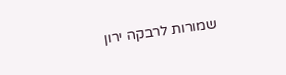שמורות לרבקה ירון